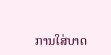ການໃສ່ບາດ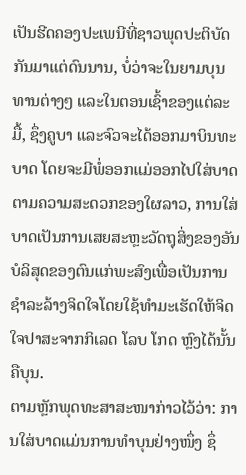ເປັນຮີດຄອງປະເພນີທີ່ຊາວພຸດປະຕິບັດກັນມາແຕ່ດົນນານ, ບໍ່ວ່າຈະໃນຍາມບຸນທານຕ່າງໆ ແລະໃນຕອນເຊົ້າຂອງແຕ່ລະມື້, ຊຶ່ງຄູບາ ແລະຈົວຈະໄດ້ອອກມາບິນທະບາດ ໂດຍຈະມີພໍ່ອອກແມ່ອອກໄປໃສ່ບາດຕາມຄວາມສະດວກຂອງໃຜລາວ, ການໃສ່ບາດເປັນການເສຍສະຫຼະວັດຖຸສິ່ງຂອງອັນບໍລິສຸດຂອງຕົນແກ່ພະສົງເພື່ອເປັນການຊໍາລະລ້າງຈິດໃຈໂດຍໃຊ້ທໍາມະເຮັດໃຫ້ຈິດໃຈປາສະຈາກກິເລດ ໂລບ ໂກດ ຫຼົງໄດ້ນັ້ນຄືບຸນ.
ຕາມຫຼັກພຸດທະສາສະໜາກ່າວໄວ້ວ່າ: ການໃສ່ບາດແມ່ນການທໍາບຸນຢ່າງໜຶ່ງ ຊຶ່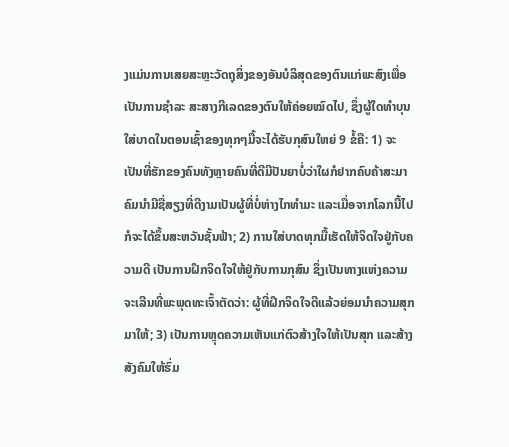ງແມ່ນການເສຍສະຫຼະວັດຖຸສິ່ງຂອງອັນບໍລິສຸດຂອງຕົນແກ່ພະສົງເພື່ອເປັນການຊໍາລະ ສະສາງກີເລດຂອງຕົນໃຫ້ຄ່ອຍໝົດໄປ, ຊຶ່ງຜູ້ໃດທໍາບຸນໃສ່ບາດໃນຕອນເຊົ້າຂອງທຸກໆມື້ຈະໄດ້ຮັບກຸສົນໃຫຍ່ 9 ຂໍ້ຄື: 1) ຈະເປັນທີ່ຮັກຂອງຄົນທັງຫຼາຍຄົນທີ່ດີມີປັນຍາບໍ່ວ່າໃຜກໍຢາກຄົບຄ້າສະມາຄົມນໍາມີຊື່ສຽງທີ່ດີງາມເປັນຜູ້ທີ່ບໍ່ຫ່າງໄກທໍາມະ ແລະເມື່ອຈາກໂລກນີ້ໄປກໍຈະໄດ້ຂຶ້ນສະຫວັນຊັ້ນຟ້າ; 2) ການໃສ່ບາດທຸກມື້ເຮັດໃຫ້ຈິດໃຈຢູ່ກັບຄວາມດີ ເປັນການຝຶກຈິດໃຈໃຫ້ຢູ່ກັບການກຸສົນ ຊຶ່ງເປັນທາງແຫ່ງຄວາມຈະເລີນທີ່ພະພຸດທະເຈົ້າຕັດວ່າ: ຜູ້ທີ່ຝຶກຈິດໃຈດີແລ້ວຍ່ອມນໍາຄວາມສຸກມາໃຫ້; 3) ເປັນການຫຼຸດຄວາມເຫັນແກ່ຕົວສ້າງໃຈໃຫ້ເປັນສຸກ ແລະສ້າງສັງຄົມໃຫ້ຮົ່ມ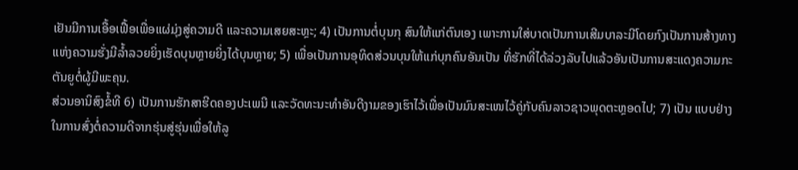ເຢັນມີການເອື້ອເຟື້ອເພື່ອແຜ່ມຸ່ງສູ່ຄວາມດີ ແລະຄວາມເສຍສະຫຼະ; 4) ເປັນການຕໍ່ບຸນກຸ ສົນໃຫ້ແກ່ຕົນເອງ ເພາະການໃສ່ບາດເປັນການເສີມບາລະມີໂດຍກົງເປັນການສ້າງທາງແຫ່ງຄວາມຮັ່ງມີລໍ້າລວຍຍິ່ງເຮັດບຸນຫຼາຍຍິ່ງໄດ້ບຸນຫຼາຍ; 5) ເພື່ອເປັນການອຸທິດສ່ວນບຸນໃຫ້ແກ່ບຸກຄົນອັນເປັນ ທີ່ຮັກທີ່ໄດ້ລ່ວງລັບໄປແລ້ວອັນເປັນການສະແດງຄວາມກະຕັນຍູຕໍ່ຜູ້ມີພະຄຸນ.
ສ່ວນອານິສົງຂໍ້ທີ 6) ເປັນການຮັກສາຮີດຄອງປະເພນີ ແລະວັດທະນະທໍາອັນດີງາມຂອງເຮົາໄວ້ເພື່ອເປັນມົນສະເໜໄວ້ຄູ່ກັບຄົນລາວຊາວພຸດຕະຫຼອດໄປ; 7) ເປັນ ແບບຢ່າງໃນການສົ່ງຕໍ່ຄວາມດີຈາກຮຸ່ນສູ່ຮຸ່ນເພື່ອໃຫ້ລູ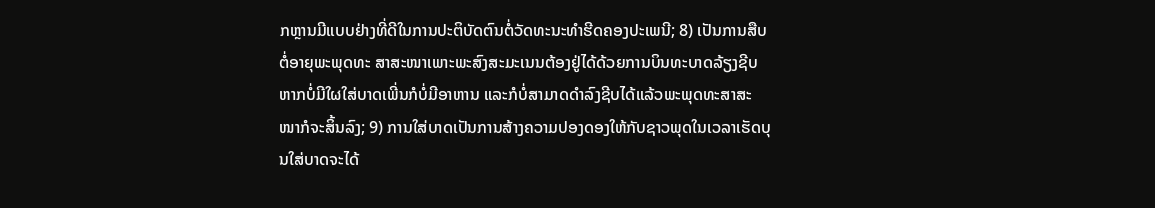ກຫຼານມີແບບຢ່າງທີ່ດີໃນການປະຕິບັດຕົນຕໍ່ວັດທະນະທໍາຮີດຄອງປະເພນີ; 8) ເປັນການສືບຕໍ່ອາຍຸພະພຸດທະ ສາສະໜາເພາະພະສົງສະມະເນນຕ້ອງຢູ່ໄດ້ດ້ວຍການບິນທະບາດລ້ຽງຊີບຫາກບໍ່ມີໃຜໃສ່ບາດເພີ່ນກໍບໍ່ມີອາຫານ ແລະກໍບໍ່ສາມາດດໍາລົງຊີບໄດ້ແລ້ວພະພຸດທະສາສະໜາກໍຈະສິ້ນລົງ; 9) ການໃສ່ບາດເປັນການສ້າງຄວາມປອງດອງໃຫ້ກັບຊາວພຸດໃນເວລາເຮັດບຸນໃສ່ບາດຈະໄດ້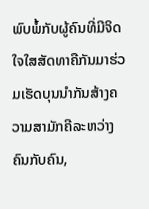ພົບພໍ້ກັບຜູ້ຄົນທີ່ມີຈິດໃຈໃສສັດທາຄືກັນມາຮ່ວມເຮັດບຸນນໍາກັນສ້າງຄວາມສາມັກຄີລະຫວ່າງຄົນກັບຄົນ,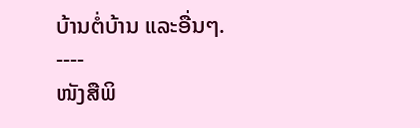ບ້ານຕໍ່ບ້ານ ແລະອື່ນໆ.
----
ໜັງສືພິ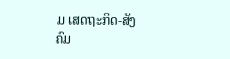ມ ເສດຖະກິດ-ສັງຄົມ